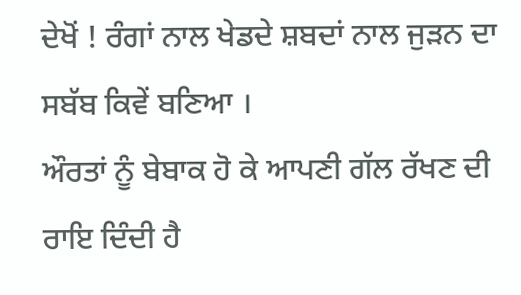ਦੇਖੋਂ ! ਰੰਗਾਂ ਨਾਲ ਖੇਡਦੇ ਸ਼ਬਦਾਂ ਨਾਲ ਜੁੜਨ ਦਾ ਸਬੱਬ ਕਿਵੇਂ ਬਣਿਆ ।
ਔਰਤਾਂ ਨੂੰ ਬੇਬਾਕ ਹੋ ਕੇ ਆਪਣੀ ਗੱਲ ਰੱਖਣ ਦੀ ਰਾਇ ਦਿੰਦੀ ਹੈ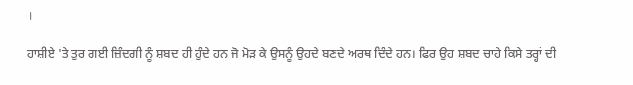।

ਹਾਸ਼ੀਏ 'ਤੇ ਤੁਰ ਗਈ ਜ਼ਿੰਦਗੀ ਨੂੰ ਸ਼ਬਦ ਹੀ ਹੁੰਦੇ ਹਨ ਜੋ ਮੋੜ ਕੇ ਉਸਨੂੰ ਉਹਦੇ ਬਣਦੇ ਅਰਥ ਦਿੰਦੇ ਹਨ। ਫਿਰ ਉਹ ਸ਼ਬਦ ਚਾਹੇ ਕਿਸੇ ਤਰ੍ਹਾਂ ਦੀ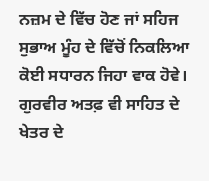ਨਜ਼ਮ ਦੇ ਵਿੱਚ ਹੋਣ ਜਾਂ ਸਹਿਜ ਸੁਭਾਅ ਮੂੰਹ ਦੇ ਵਿੱਚੋਂ ਨਿਕਲਿਆ ਕੋਈ ਸਧਾਰਨ ਜਿਹਾ ਵਾਕ ਹੋਵੇ। ਗੁਰਵੀਰ ਅਤਫ਼ ਵੀ ਸਾਹਿਤ ਦੇ ਖੇਤਰ ਦੇ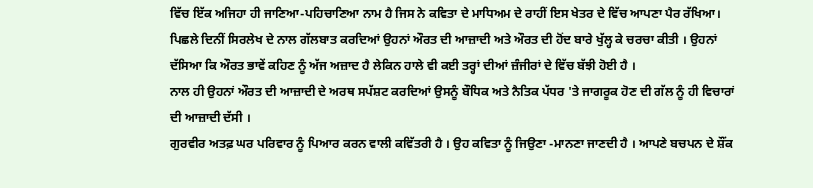ਵਿੱਚ ਇੱਕ ਅਜਿਹਾ ਹੀ ਜਾਣਿਆ-ਪਹਿਚਾਣਿਆ ਨਾਮ ਹੈ ਜਿਸ ਨੇ ਕਵਿਤਾ ਦੇ ਮਾਧਿਅਮ ਦੇ ਰਾਹੀਂ ਇਸ ਖੇਤਰ ਦੇ ਵਿੱਚ ਆਪਣਾ ਪੈਰ ਰੱਖਿਆ।
ਪਿਛਲੇ ਦਿਨੀਂ ਸਿਰਲੇਖ ਦੇ ਨਾਲ ਗੱਲਬਾਤ ਕਰਦਿਆਂ ਉਹਨਾਂ ਔਰਤ ਦੀ ਆਜ਼ਾਦੀ ਅਤੇ ਔਰਤ ਦੀ ਹੋਂਦ ਬਾਰੇ ਖੁੱਲ੍ਹ ਕੇ ਚਰਚਾ ਕੀਤੀ । ਉਹਨਾਂ ਦੱਸਿਆ ਕਿ ਔਰਤ ਭਾਵੇਂ ਕਹਿਣ ਨੂੰ ਅੱਜ ਅਜ਼ਾਦ ਹੈ ਲੇਕਿਨ ਹਾਲੇ ਵੀ ਕਈ ਤਰ੍ਹਾਂ ਦੀਆਂ ਜ਼ੰਜੀਰਾਂ ਦੇ ਵਿੱਚ ਬੱਝੀ ਹੋਈ ਹੈ ।
ਨਾਲ ਹੀ ਉਹਨਾਂ ਔਰਤ ਦੀ ਆਜ਼ਾਦੀ ਦੇ ਅਰਥ ਸਪੱਸ਼ਟ ਕਰਦਿਆਂ ਉਸਨੂੰ ਬੌਧਿਕ ਅਤੇ ਨੈਤਿਕ ਪੱਧਰ 'ਤੇ ਜਾਗਰੂਕ ਹੋਣ ਦੀ ਗੱਲ ਨੂੰ ਹੀ ਵਿਚਾਰਾਂ ਦੀ ਆਜ਼ਾਦੀ ਦੱਸੀ ।
ਗੁਰਵੀਰ ਅਤਫ਼ ਘਰ ਪਰਿਵਾਰ ਨੂੰ ਪਿਆਰ ਕਰਨ ਵਾਲੀ ਕਵਿੱਤਰੀ ਹੈ । ਉਹ ਕਵਿਤਾ ਨੂੰ ਜਿਉਣਾ -ਮਾਨਣਾ ਜਾਣਦੀ ਹੈ । ਆਪਣੇ ਬਚਪਨ ਦੇ ਸ਼ੌਂਕ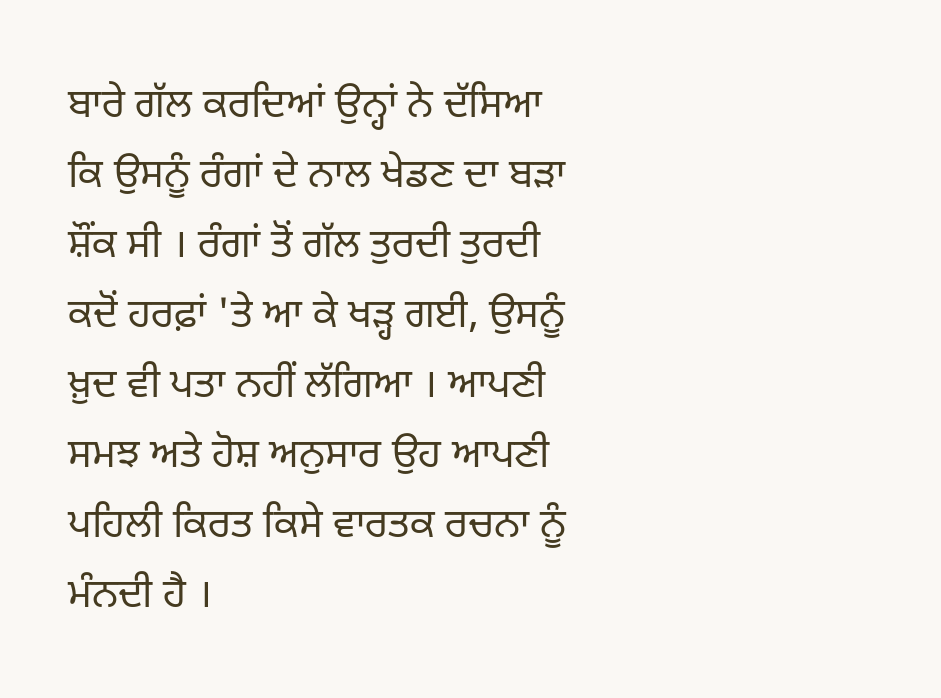ਬਾਰੇ ਗੱਲ ਕਰਦਿਆਂ ਉਨ੍ਹਾਂ ਨੇ ਦੱਸਿਆ ਕਿ ਉਸਨੂੰ ਰੰਗਾਂ ਦੇ ਨਾਲ ਖੇਡਣ ਦਾ ਬੜਾ ਸ਼ੌਂਕ ਸੀ । ਰੰਗਾਂ ਤੋਂ ਗੱਲ ਤੁਰਦੀ ਤੁਰਦੀ ਕਦੋਂ ਹਰਫ਼ਾਂ 'ਤੇ ਆ ਕੇ ਖੜ੍ਹ ਗਈ, ਉਸਨੂੰ ਖ਼ੁਦ ਵੀ ਪਤਾ ਨਹੀਂ ਲੱਗਿਆ । ਆਪਣੀ ਸਮਝ ਅਤੇ ਹੋਸ਼ ਅਨੁਸਾਰ ਉਹ ਆਪਣੀ ਪਹਿਲੀ ਕਿਰਤ ਕਿਸੇ ਵਾਰਤਕ ਰਚਨਾ ਨੂੰ ਮੰਨਦੀ ਹੈ ।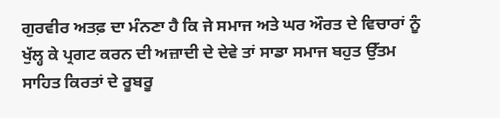ਗੁਰਵੀਰ ਅਤਫ਼ ਦਾ ਮੰਨਣਾ ਹੈ ਕਿ ਜੇ ਸਮਾਜ ਅਤੇ ਘਰ ਔਰਤ ਦੇ ਵਿਚਾਰਾਂ ਨੂੰ ਖੁੱਲ੍ਹ ਕੇ ਪ੍ਰਗਟ ਕਰਨ ਦੀ ਅਜ਼ਾਦੀ ਦੇ ਦੇਵੇ ਤਾਂ ਸਾਡਾ ਸਮਾਜ ਬਹੁਤ ਉੱਤਮ ਸਾਹਿਤ ਕਿਰਤਾਂ ਦੇ ਰੂਬਰੂ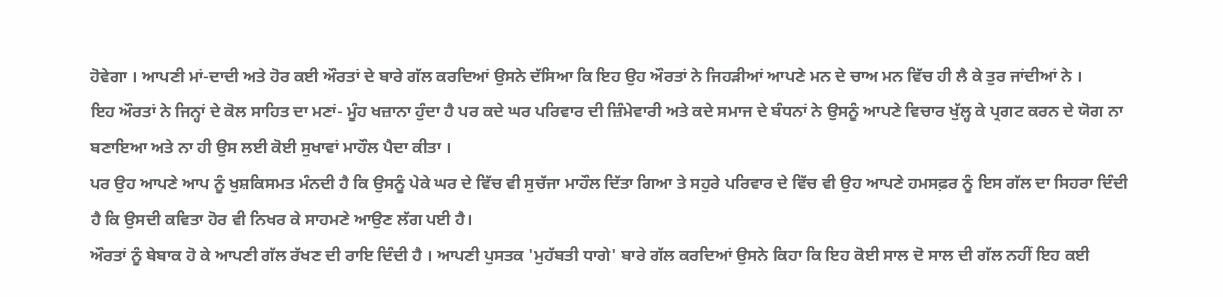ਹੋਵੇਗਾ । ਆਪਣੀ ਮਾਂ-ਦਾਦੀ ਅਤੇ ਹੋਰ ਕਈ ਔਰਤਾਂ ਦੇ ਬਾਰੇ ਗੱਲ ਕਰਦਿਆਂ ਉਸਨੇ ਦੱਸਿਆ ਕਿ ਇਹ ਉਹ ਔਰਤਾਂ ਨੇ ਜਿਹੜੀਆਂ ਆਪਣੇ ਮਨ ਦੇ ਚਾਅ ਮਨ ਵਿੱਚ ਹੀ ਲੈ ਕੇ ਤੁਰ ਜਾਂਦੀਆਂ ਨੇ ।
ਇਹ ਔਰਤਾਂ ਨੇ ਜਿਨ੍ਹਾਂ ਦੇ ਕੋਲ ਸਾਹਿਤ ਦਾ ਮਣਾਂ- ਮੂੰਹ ਖਜ਼ਾਨਾ ਹੁੰਦਾ ਹੈ ਪਰ ਕਦੇ ਘਰ ਪਰਿਵਾਰ ਦੀ ਜ਼ਿੰਮੇਵਾਰੀ ਅਤੇ ਕਦੇ ਸਮਾਜ ਦੇ ਬੰਧਨਾਂ ਨੇ ਉਸਨੂੰ ਆਪਣੇ ਵਿਚਾਰ ਖੁੱਲ੍ਹ ਕੇ ਪ੍ਰਗਟ ਕਰਨ ਦੇ ਯੋਗ ਨਾ ਬਣਾਇਆ ਅਤੇ ਨਾ ਹੀ ਉਸ ਲਈ ਕੋਈ ਸੁਖਾਵਾਂ ਮਾਹੌਲ ਪੈਦਾ ਕੀਤਾ ।
ਪਰ ਉਹ ਆਪਣੇ ਆਪ ਨੂੰ ਖੁਸ਼ਕਿਸਮਤ ਮੰਨਦੀ ਹੈ ਕਿ ਉਸਨੂੰ ਪੇਕੇ ਘਰ ਦੇ ਵਿੱਚ ਵੀ ਸੁਚੱਜਾ ਮਾਹੌਲ ਦਿੱਤਾ ਗਿਆ ਤੇ ਸਹੁਰੇ ਪਰਿਵਾਰ ਦੇ ਵਿੱਚ ਵੀ ਉਹ ਆਪਣੇ ਹਮਸਫ਼ਰ ਨੂੰ ਇਸ ਗੱਲ ਦਾ ਸਿਹਰਾ ਦਿੰਦੀ ਹੈ ਕਿ ਉਸਦੀ ਕਵਿਤਾ ਹੋਰ ਵੀ ਨਿਖਰ ਕੇ ਸਾਹਮਣੇ ਆਉਣ ਲੱਗ ਪਈ ਹੈ।
ਔਰਤਾਂ ਨੂੰ ਬੇਬਾਕ ਹੋ ਕੇ ਆਪਣੀ ਗੱਲ ਰੱਖਣ ਦੀ ਰਾਇ ਦਿੰਦੀ ਹੈ । ਆਪਣੀ ਪੁਸਤਕ 'ਮੁਹੱਬਤੀ ਧਾਗੇ' ਬਾਰੇ ਗੱਲ ਕਰਦਿਆਂ ਉਸਨੇ ਕਿਹਾ ਕਿ ਇਹ ਕੋਈ ਸਾਲ ਦੋ ਸਾਲ ਦੀ ਗੱਲ ਨਹੀਂ ਇਹ ਕਈ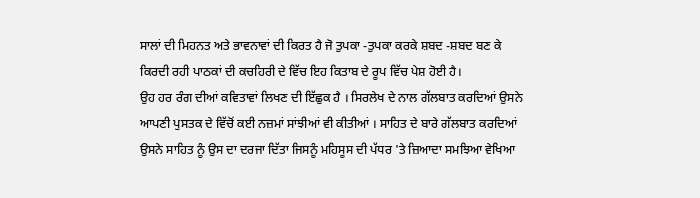ਸਾਲਾਂ ਦੀ ਮਿਹਨਤ ਅਤੇ ਭਾਵਨਾਵਾਂ ਦੀ ਕਿਰਤ ਹੈ ਜੋ ਤੁਪਕਾ -ਤੁਪਕਾ ਕਰਕੇ ਸ਼ਬਦ -ਸ਼ਬਦ ਬਣ ਕੇ ਕਿਰਦੀ ਰਹੀ ਪਾਠਕਾਂ ਦੀ ਕਚਹਿਰੀ ਦੇ ਵਿੱਚ ਇਹ ਕਿਤਾਬ ਦੇ ਰੂਪ ਵਿੱਚ ਪੇਸ਼ ਹੋਈ ਹੈ।
ਉਹ ਹਰ ਰੰਗ ਦੀਆਂ ਕਵਿਤਾਵਾਂ ਲਿਖਣ ਦੀ ਇੱਛੁਕ ਹੈ । ਸਿਰਲੇਖ ਦੇ ਨਾਲ ਗੱਲਬਾਤ ਕਰਦਿਆਂ ਉਸਨੇ ਆਪਣੀ ਪੁਸਤਕ ਦੇ ਵਿੱਚੋਂ ਕਈ ਨਜ਼ਮਾਂ ਸਾਂਝੀਆਂ ਵੀ ਕੀਤੀਆਂ । ਸਾਹਿਤ ਦੇ ਬਾਰੇ ਗੱਲਬਾਤ ਕਰਦਿਆਂ ਉਸਨੇ ਸਾਹਿਤ ਨੂੰ ਉਸ ਦਾ ਦਰਜਾ ਦਿੱਤਾ ਜਿਸਨੂੰ ਮਹਿਸੂਸ ਦੀ ਪੱਧਰ 'ਤੇ ਜ਼ਿਆਦਾ ਸਮਝਿਆ ਵੇਖਿਆ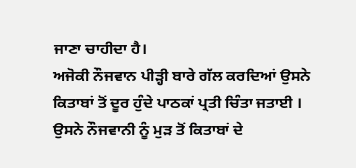ਜਾਣਾ ਚਾਹੀਦਾ ਹੈ।
ਅਜੋਕੀ ਨੌਜਵਾਨ ਪੀੜ੍ਹੀ ਬਾਰੇ ਗੱਲ ਕਰਦਿਆਂ ਉਸਨੇ ਕਿਤਾਬਾਂ ਤੋਂ ਦੂਰ ਹੁੰਦੇ ਪਾਠਕਾਂ ਪ੍ਰਤੀ ਚਿੰਤਾ ਜਤਾਈ । ਉਸਨੇ ਨੌਜਵਾਨੀ ਨੂੰ ਮੁੜ ਤੋਂ ਕਿਤਾਬਾਂ ਦੇ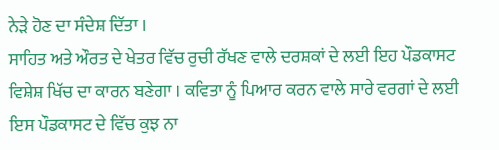ਨੇੜੇ ਹੋਣ ਦਾ ਸੰਦੇਸ਼ ਦਿੱਤਾ ।
ਸਾਹਿਤ ਅਤੇ ਔਰਤ ਦੇ ਖੇਤਰ ਵਿੱਚ ਰੁਚੀ ਰੱਖਣ ਵਾਲੇ ਦਰਸ਼ਕਾਂ ਦੇ ਲਈ ਇਹ ਪੌਡਕਾਸਟ ਵਿਸ਼ੇਸ਼ ਖਿੱਚ ਦਾ ਕਾਰਨ ਬਣੇਗਾ । ਕਵਿਤਾ ਨੂੰ ਪਿਆਰ ਕਰਨ ਵਾਲੇ ਸਾਰੇ ਵਰਗਾਂ ਦੇ ਲਈ ਇਸ ਪੌਡਕਾਸਟ ਦੇ ਵਿੱਚ ਕੁਝ ਨਾ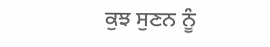ਕੁਝ ਸੁਣਨ ਨੂੰ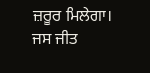ਜ਼ਰੂਰ ਮਿਲੇਗਾ।
ਜਸ ਜੀਤ